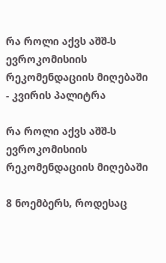რა როლი აქვს აშშ-ს ევროკომისიის რეკომენდაციის მიღებაში - კვირის პალიტრა

რა როლი აქვს აშშ-ს ევროკომისიის რეკომენდაციის მიღებაში

8 ნოემბერს, როდესაც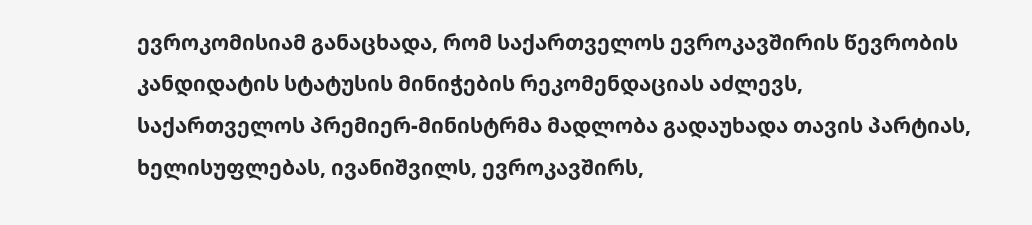ევროკომისიამ განაცხადა, რომ საქართველოს ევროკავშირის წევრობის კანდიდატის სტატუსის მინიჭების რეკომენდაციას აძლევს, საქართველოს პრემიერ-მინისტრმა მადლობა გადაუხადა თავის პარტიას, ხელისუფლებას, ივანიშვილს, ევროკავშირს,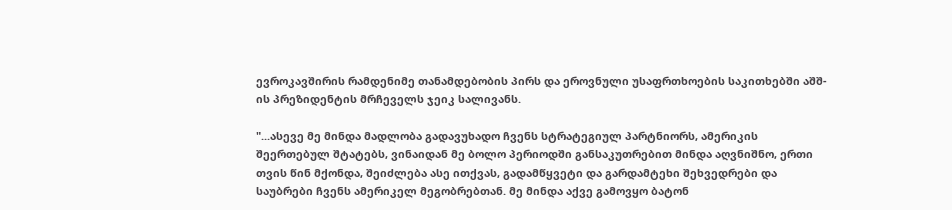ევროკავშირის რამდენიმე თანამდებობის პირს და ეროვნული უსაფრთხოების საკითხებში აშშ-ის პრეზიდენტის მრჩეველს ჯეიკ სალივანს.

"...ასევე მე მინდა მადლობა გადავუხადო ჩვენს სტრატეგიულ პარტნიორს, ამერიკის შეერთებულ შტატებს, ვინაიდან მე ბოლო პერიოდში განსაკუთრებით მინდა აღვნიშნო, ერთი თვის წინ მქონდა, შეიძლება ასე ითქვას, გადამწყვეტი და გარდამტეხი შეხვედრები და საუბრები ჩვენს ამერიკელ მეგობრებთან. მე მინდა აქვე გამოვყო ბატონ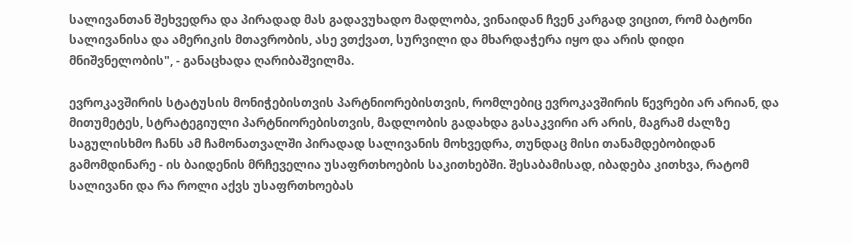სალივანთან შეხვედრა და პირადად მას გადავუხადო მადლობა, ვინაიდან ჩვენ კარგად ვიცით, რომ ბატონი სალივანისა და ამერიკის მთავრობის, ასე ვთქვათ, სურვილი და მხარდაჭერა იყო და არის დიდი მნიშვნელობის", - განაცხადა ღარიბაშვილმა.

ევროკავშირის სტატუსის მონიჭებისთვის პარტნიორებისთვის, რომლებიც ევროკავშირის წევრები არ არიან, და მითუმეტეს, სტრატეგიული პარტნიორებისთვის, მადლობის გადახდა გასაკვირი არ არის, მაგრამ ძალზე საგულისხმო ჩანს ამ ჩამონათვალში პირადად სალივანის მოხვედრა, თუნდაც მისი თანამდებობიდან გამომდინარე - ის ბაიდენის მრჩეველია უსაფრთხოების საკითხებში. შესაბამისად, იბადება კითხვა, რატომ სალივანი და რა როლი აქვს უსაფრთხოებას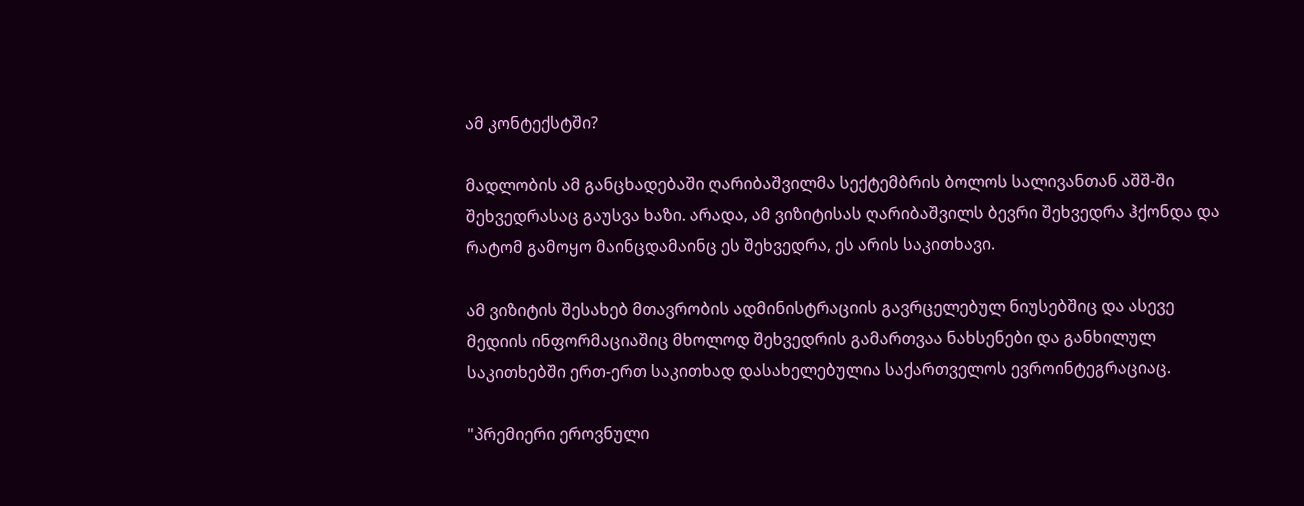ამ კონტექსტში?

მადლობის ამ განცხადებაში ღარიბაშვილმა სექტემბრის ბოლოს სალივანთან აშშ-ში შეხვედრასაც გაუსვა ხაზი. არადა, ამ ვიზიტისას ღარიბაშვილს ბევრი შეხვედრა ჰქონდა და რატომ გამოყო მაინცდამაინც ეს შეხვედრა, ეს არის საკითხავი.

ამ ვიზიტის შესახებ მთავრობის ადმინისტრაციის გავრცელებულ ნიუსებშიც და ასევე მედიის ინფორმაციაშიც მხოლოდ შეხვედრის გამართვაა ნახსენები და განხილულ საკითხებში ერთ-ერთ საკითხად დასახელებულია საქართველოს ევროინტეგრაციაც.

"პრემიერი ეროვნული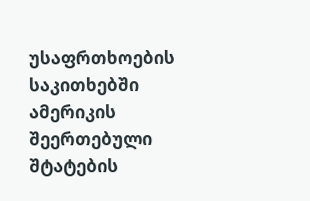უსაფრთხოების საკითხებში ამერიკის შეერთებული შტატების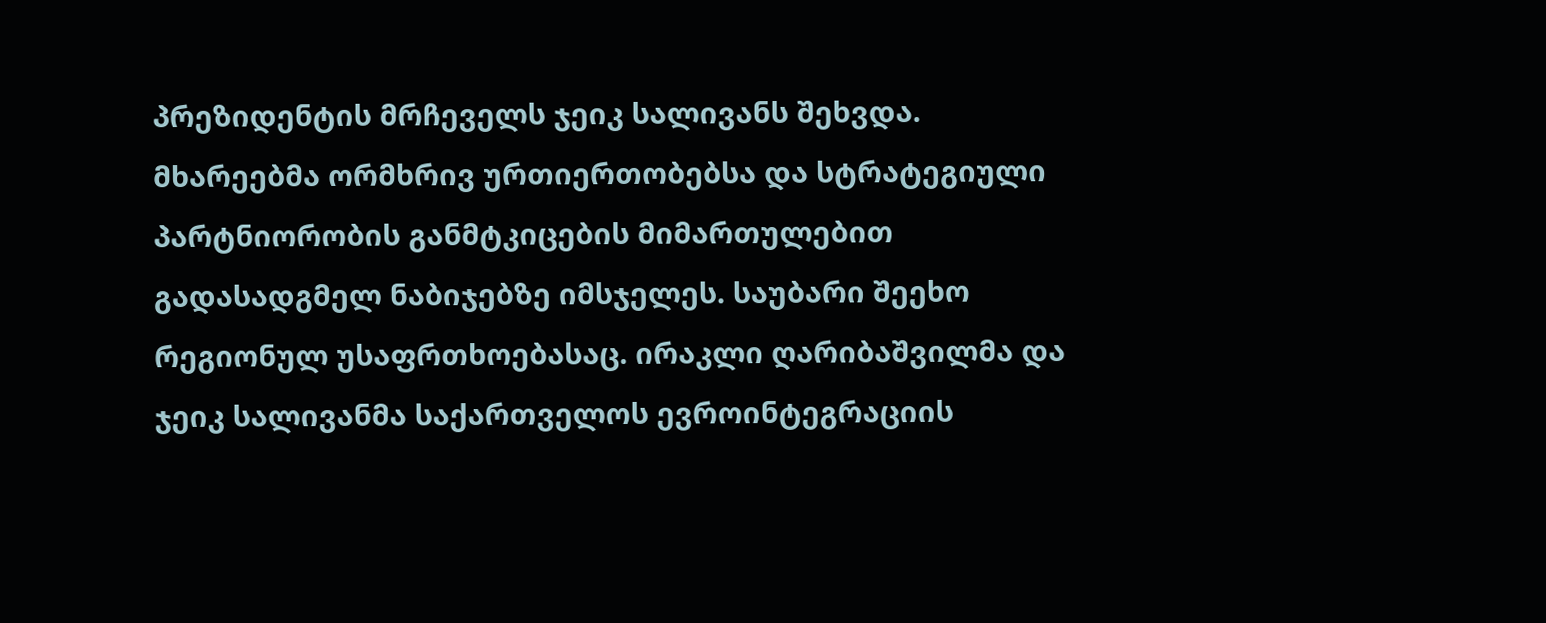პრეზიდენტის მრჩეველს ჯეიკ სალივანს შეხვდა. მხარეებმა ორმხრივ ურთიერთობებსა და სტრატეგიული პარტნიორობის განმტკიცების მიმართულებით გადასადგმელ ნაბიჯებზე იმსჯელეს. საუბარი შეეხო რეგიონულ უსაფრთხოებასაც. ირაკლი ღარიბაშვილმა და ჯეიკ სალივანმა საქართველოს ევროინტეგრაციის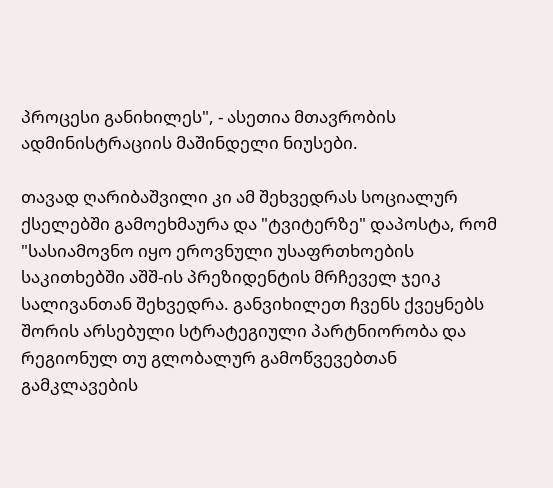პროცესი განიხილეს", - ასეთია მთავრობის ადმინისტრაციის მაშინდელი ნიუსები.

თავად ღარიბაშვილი კი ამ შეხვედრას სოციალურ ქსელებში გამოეხმაურა და "ტვიტერზე" დაპოსტა, რომ "სასიამოვნო იყო ეროვნული უსაფრთხოების საკითხებში აშშ-ის პრეზიდენტის მრჩეველ ჯეიკ სალივანთან შეხვედრა. განვიხილეთ ჩვენს ქვეყნებს შორის არსებული სტრატეგიული პარტნიორობა და რეგიონულ თუ გლობალურ გამოწვევებთან გამკლავების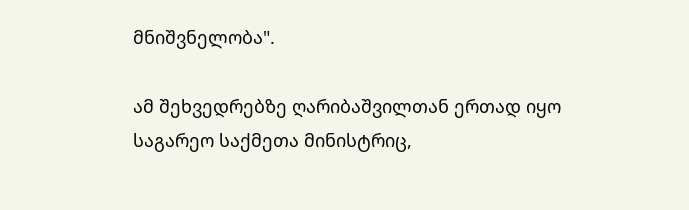მნიშვნელობა".

ამ შეხვედრებზე ღარიბაშვილთან ერთად იყო საგარეო საქმეთა მინისტრიც,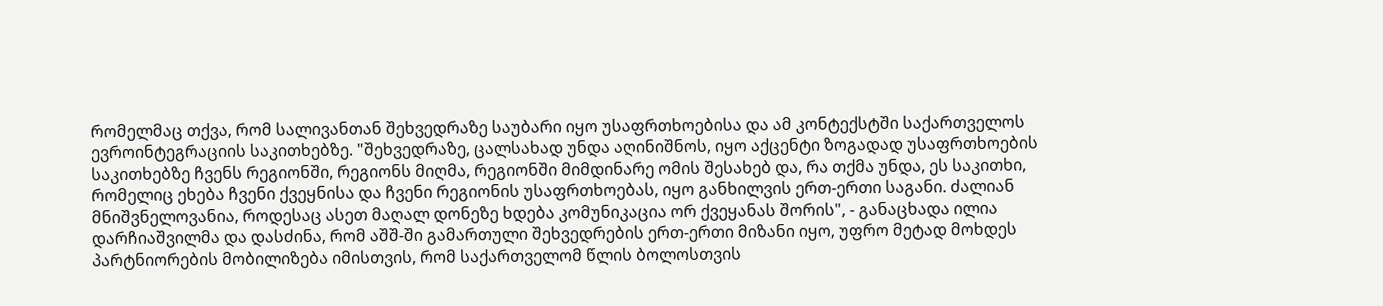რომელმაც თქვა, რომ სალივანთან შეხვედრაზე საუბარი იყო უსაფრთხოებისა და ამ კონტექსტში საქართველოს ევროინტეგრაციის საკითხებზე. "შეხვედრაზე, ცალსახად უნდა აღინიშნოს, იყო აქცენტი ზოგადად უსაფრთხოების საკითხებზე ჩვენს რეგიონში, რეგიონს მიღმა, რეგიონში მიმდინარე ომის შესახებ და, რა თქმა უნდა, ეს საკითხი, რომელიც ეხება ჩვენი ქვეყნისა და ჩვენი რეგიონის უსაფრთხოებას, იყო განხილვის ერთ-ერთი საგანი. ძალიან მნიშვნელოვანია, როდესაც ასეთ მაღალ დონეზე ხდება კომუნიკაცია ორ ქვეყანას შორის", - განაცხადა ილია დარჩიაშვილმა და დასძინა, რომ აშშ-ში გამართული შეხვედრების ერთ-ერთი მიზანი იყო, უფრო მეტად მოხდეს პარტნიორების მობილიზება იმისთვის, რომ საქართველომ წლის ბოლოსთვის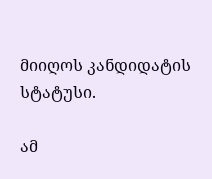მიიღოს კანდიდატის სტატუსი.

ამ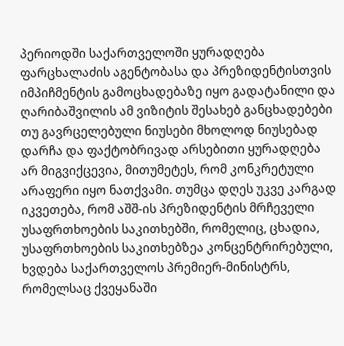პერიოდში საქართველოში ყურადღება ფარცხალაძის აგენტობასა და პრეზიდენტისთვის იმპიჩმენტის გამოცხადებაზე იყო გადატანილი და ღარიბაშვილის ამ ვიზიტის შესახებ განცხადებები თუ გავრცელებული ნიუსები მხოლოდ ნიუსებად დარჩა და ფაქტობრივად არსებითი ყურადღება არ მიგვიქცევია, მითუმეტეს, რომ კონკრეტული არაფერი იყო ნათქვამი. თუმცა დღეს უკვე კარგად იკვეთება, რომ აშშ-ის პრეზიდენტის მრჩეველი უსაფრთხოების საკითხებში, რომელიც, ცხადია, უსაფრთხოების საკითხებზეა კონცენტრირებული, ხვდება საქართველოს პრემიერ-მინისტრს, რომელსაც ქვეყანაში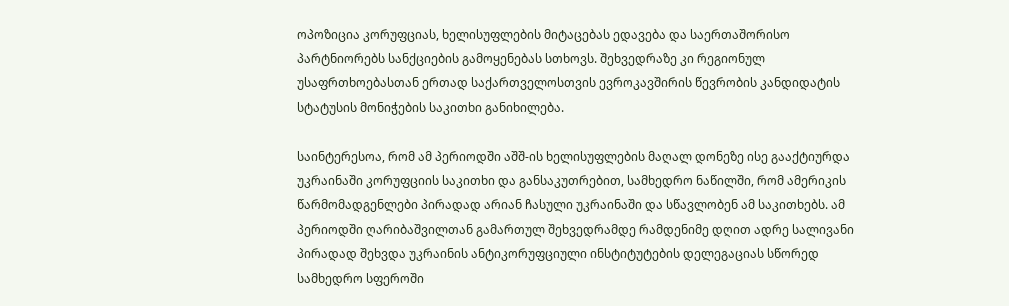ოპოზიცია კორუფციას, ხელისუფლების მიტაცებას ედავება და საერთაშორისო პარტნიორებს სანქციების გამოყენებას სთხოვს. შეხვედრაზე კი რეგიონულ უსაფრთხოებასთან ერთად საქართველოსთვის ევროკავშირის წევრობის კანდიდატის სტატუსის მონიჭების საკითხი განიხილება.

საინტერესოა, რომ ამ პერიოდში აშშ-ის ხელისუფლების მაღალ დონეზე ისე გააქტიურდა უკრაინაში კორუფციის საკითხი და განსაკუთრებით, სამხედრო ნაწილში, რომ ამერიკის წარმომადგენლები პირადად არიან ჩასული უკრაინაში და სწავლობენ ამ საკითხებს. ამ პერიოდში ღარიბაშვილთან გამართულ შეხვედრამდე რამდენიმე დღით ადრე სალივანი პირადად შეხვდა უკრაინის ანტიკორუფციული ინსტიტუტების დელეგაციას სწორედ სამხედრო სფეროში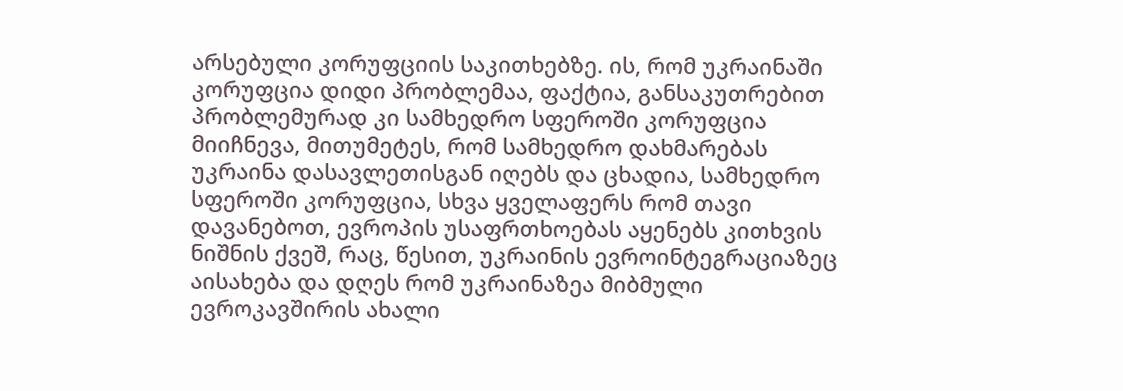არსებული კორუფციის საკითხებზე. ის, რომ უკრაინაში კორუფცია დიდი პრობლემაა, ფაქტია, განსაკუთრებით პრობლემურად კი სამხედრო სფეროში კორუფცია მიიჩნევა, მითუმეტეს, რომ სამხედრო დახმარებას უკრაინა დასავლეთისგან იღებს და ცხადია, სამხედრო სფეროში კორუფცია, სხვა ყველაფერს რომ თავი დავანებოთ, ევროპის უსაფრთხოებას აყენებს კითხვის ნიშნის ქვეშ, რაც, წესით, უკრაინის ევროინტეგრაციაზეც აისახება და დღეს რომ უკრაინაზეა მიბმული ევროკავშირის ახალი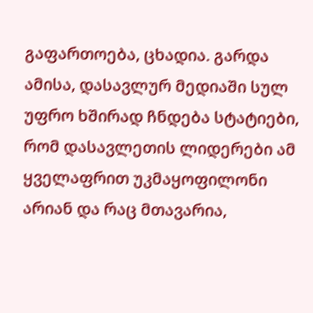გაფართოება, ცხადია. გარდა ამისა, დასავლურ მედიაში სულ უფრო ხშირად ჩნდება სტატიები, რომ დასავლეთის ლიდერები ამ ყველაფრით უკმაყოფილონი არიან და რაც მთავარია,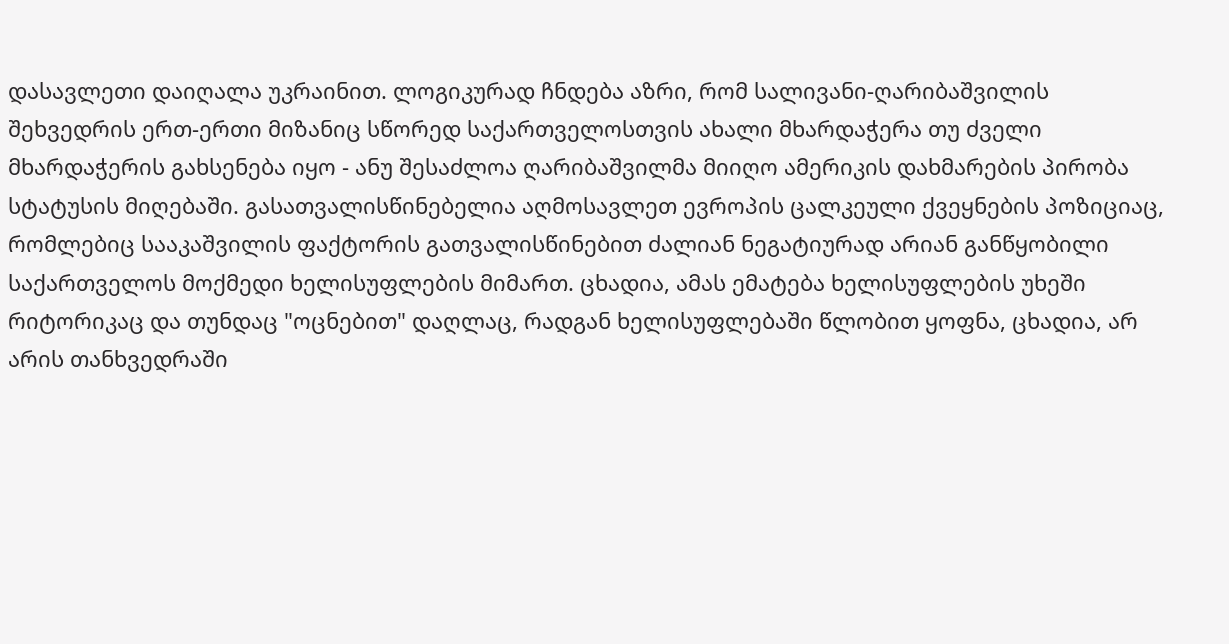დასავლეთი დაიღალა უკრაინით. ლოგიკურად ჩნდება აზრი, რომ სალივანი-ღარიბაშვილის შეხვედრის ერთ-ერთი მიზანიც სწორედ საქართველოსთვის ახალი მხარდაჭერა თუ ძველი მხარდაჭერის გახსენება იყო - ანუ შესაძლოა ღარიბაშვილმა მიიღო ამერიკის დახმარების პირობა სტატუსის მიღებაში. გასათვალისწინებელია აღმოსავლეთ ევროპის ცალკეული ქვეყნების პოზიციაც, რომლებიც სააკაშვილის ფაქტორის გათვალისწინებით ძალიან ნეგატიურად არიან განწყობილი საქართველოს მოქმედი ხელისუფლების მიმართ. ცხადია, ამას ემატება ხელისუფლების უხეში რიტორიკაც და თუნდაც "ოცნებით" დაღლაც, რადგან ხელისუფლებაში წლობით ყოფნა, ცხადია, არ არის თანხვედრაში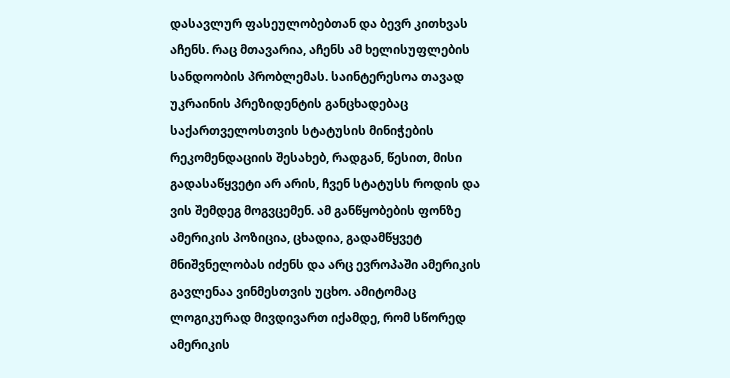დასავლურ ფასეულობებთან და ბევრ კითხვას აჩენს. რაც მთავარია, აჩენს ამ ხელისუფლების სანდოობის პრობლემას. საინტერესოა თავად უკრაინის პრეზიდენტის განცხადებაც საქართველოსთვის სტატუსის მინიჭების რეკომენდაციის შესახებ, რადგან, წესით, მისი გადასაწყვეტი არ არის, ჩვენ სტატუსს როდის და ვის შემდეგ მოგვცემენ. ამ განწყობების ფონზე ამერიკის პოზიცია, ცხადია, გადამწყვეტ მნიშვნელობას იძენს და არც ევროპაში ამერიკის გავლენაა ვინმესთვის უცხო. ამიტომაც ლოგიკურად მივდივართ იქამდე, რომ სწორედ ამერიკის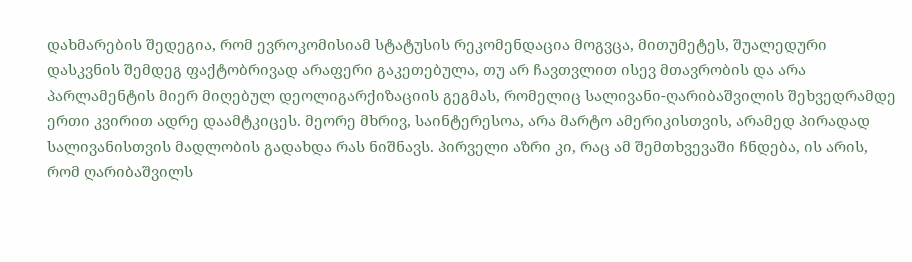დახმარების შედეგია, რომ ევროკომისიამ სტატუსის რეკომენდაცია მოგვცა, მითუმეტეს, შუალედური დასკვნის შემდეგ ფაქტობრივად არაფერი გაკეთებულა, თუ არ ჩავთვლით ისევ მთავრობის და არა პარლამენტის მიერ მიღებულ დეოლიგარქიზაციის გეგმას, რომელიც სალივანი-ღარიბაშვილის შეხვედრამდე ერთი კვირით ადრე დაამტკიცეს. მეორე მხრივ, საინტერესოა, არა მარტო ამერიკისთვის, არამედ პირადად სალივანისთვის მადლობის გადახდა რას ნიშნავს. პირველი აზრი კი, რაც ამ შემთხვევაში ჩნდება, ის არის, რომ ღარიბაშვილს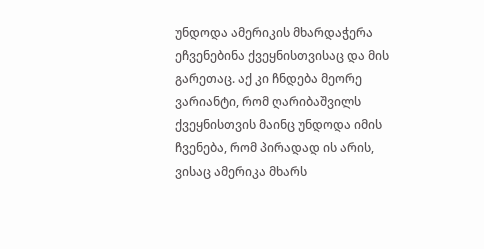უნდოდა ამერიკის მხარდაჭერა ეჩვენებინა ქვეყნისთვისაც და მის გარეთაც. აქ კი ჩნდება მეორე ვარიანტი, რომ ღარიბაშვილს ქვეყნისთვის მაინც უნდოდა იმის ჩვენება, რომ პირადად ის არის, ვისაც ამერიკა მხარს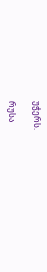უჭერს.

რუსა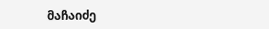მაჩაიძე